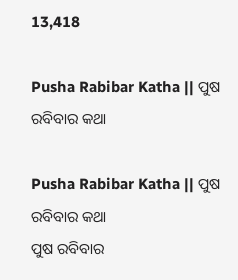13,418

Pusha Rabibar Katha || ପୁଷ ରବିବାର କଥା

Pusha Rabibar Katha || ପୁଷ ରବିବାର କଥା
ପୁଷ ରବିବାର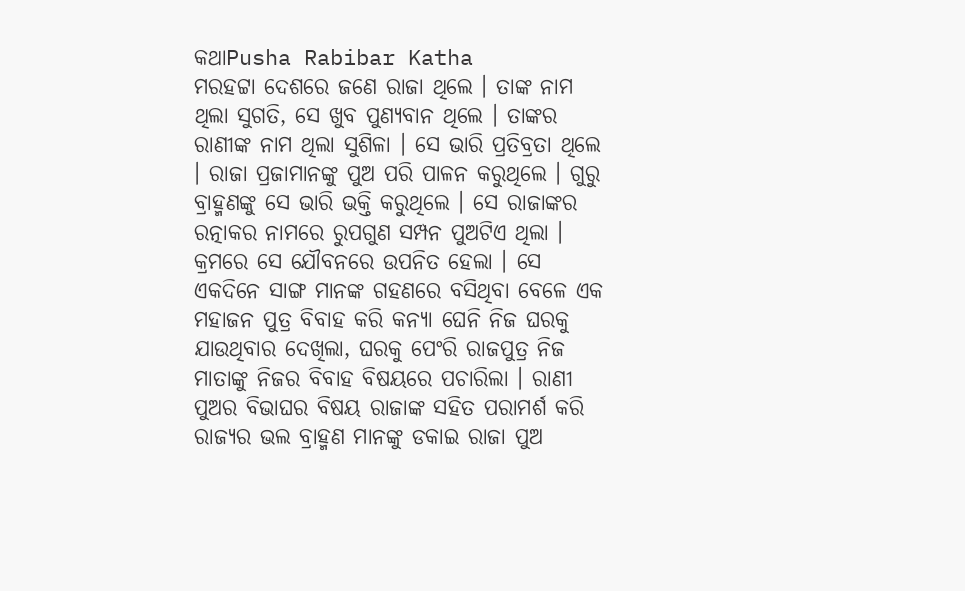କଥାPusha Rabibar Katha
ମରହଟ୍ଟା ଦେଶରେ ଜଣେ ରାଜା ଥିଲେ । ତାଙ୍କ ନାମ ଥିଲା ସୁଗତି, ସେ ଖୁବ ପୁଣ୍ୟବାନ ଥିଲେ । ତାଙ୍କର ରାଣୀଙ୍କ ନାମ ଥିଲା ସୁଶିଳା । ସେ ଭାରି ପ୍ରତିବ୍ରତା ଥିଲେ । ରାଜା ପ୍ରଜାମାନଙ୍କୁ ପୁଅ ପରି ପାଳନ କରୁଥିଲେ । ଗୁରୁ ବ୍ରାହ୍ମଣଙ୍କୁ ସେ ଭାରି ଭକ୍ତି କରୁଥିଲେ । ସେ ରାଜାଙ୍କର ରତ୍ନାକର ନାମରେ ରୁପଗୁଣ ସମ୍ପନ ପୁଅଟିଏ ଥିଲା । କ୍ରମରେ ସେ ଯୌବନରେ ଉପନିତ ହେଲା । ସେ ଏକଦିନେ ସାଙ୍ଗ ମାନଙ୍କ ଗହଣରେ ବସିଥିବା ବେଳେ ଏକ ମହାଜନ ପୁତ୍ର ବିବାହ କରି କନ୍ୟା ଘେନି ନିଜ ଘରକୁ ଯାଉଥିବାର ଦେଖିଲା, ଘରକୁ ପେଂରି ରାଜପୁତ୍ର ନିଜ ମାତାଙ୍କୁ ନିଜର ବିବାହ ବିଷୟରେ ପଚାରିଲା । ରାଣୀ ପୁଅର ବିଭାଘର ବିଷୟ ରାଜାଙ୍କ ସହିତ ପରାମର୍ଶ କରି ରାଜ୍ୟର ଭଲ ବ୍ରାହ୍ମଣ ମାନଙ୍କୁ ଡକାଇ ରାଜା ପୁଅ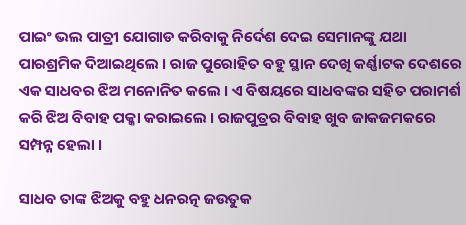ପାଇଂ ଭଲ ପାତ୍ରୀ ଯୋଗାଡ କରିବାକୁ ନିର୍ଦେଶ ଦେଇ ସେମାନଙ୍କୁ ଯଥା ପାରଶ୍ରମିକ ଦିଆଇଥିଲେ । ରାଜ ପୁରୋହିତ ବହୁ ସ୍ଥାନ ଦେଖି କର୍ଣ୍ଣାଟକ ଦେଶରେ ଏକ ସାଧବର ଝିଅ ମନୋନିତ କଲେ । ଏ ବିଷୟରେ ସାଧବଙ୍କର ସହିତ ପରାମର୍ଶ କରି ଝିଅ ବିବାହ ପକ୍କା କରାଇଲେ । ରାଜପୁତ୍ରର ବିବାହ ଖୁବ ଜାକଜମକରେ ସମ୍ପନ୍ନ ହେଲା ।

ସାଧବ ତାଙ୍କ ଝିଅକୁ ବହୁ ଧନରତ୍ନ ଜଉତୁକ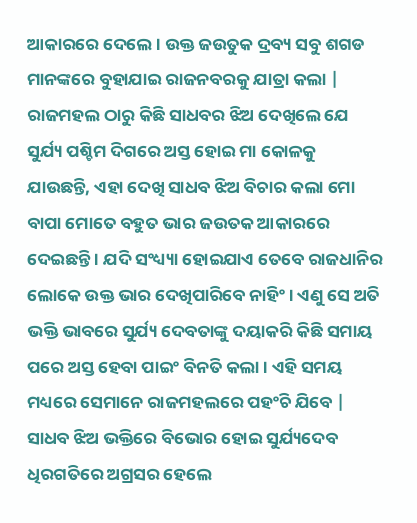ଆକାରରେ ଦେଲେ । ଉକ୍ତ ଜଉତୁକ ଦ୍ରବ୍ୟ ସବୁ ଶଗଡ ମାନଙ୍କରେ ବୁହାଯାଇ ରାଜନବରକୁ ଯାତ୍ରା କଲା | ରାଜମହଲ ଠାରୁ କିଛି ସାଧବର ଝିଅ ଦେଖିଲେ ଯେ ସୁର୍ଯ୍ୟ ପଶ୍ଚିମ ଦିଗରେ ଅସ୍ତ ହୋଇ ମା କୋଳକୁ ଯାଉଛନ୍ତି, ଏହା ଦେଖି ସାଧବ ଝିଅ ବିଚାର କଲା ମୋ ବାପା ମୋତେ ବହୁତ ଭାର ଜଉତକ ଆକାରରେ ଦେଇଛନ୍ତି । ଯଦି ସଂଧ୍ୟ୍ୟା ହୋଇଯାଏ ତେବେ ରାଜଧାନିର ଲୋକେ ଉକ୍ତ ଭାର ଦେଖିପାରିବେ ନାହିଂ । ଏଣୁ ସେ ଅତି ଭକ୍ତି ଭାବରେ ସୁର୍ଯ୍ୟ ଦେବତାଙ୍କୁ ଦୟାକରି କିଛି ସମାୟ ପରେ ଅସ୍ତ ହେବା ପାଇଂ ବିନତି କଲା । ଏହି ସମୟ ମଧ୍ୟରେ ସେମାନେ ରାଜମହଲରେ ପହଂଚି ଯିବେ | ସାଧବ ଝିଅ ଭକ୍ତିରେ ବିଭୋର ହୋଇ ସୁର୍ଯ୍ୟଦେବ ଧିରଗତିରେ ଅଗ୍ରସର ହେଲେ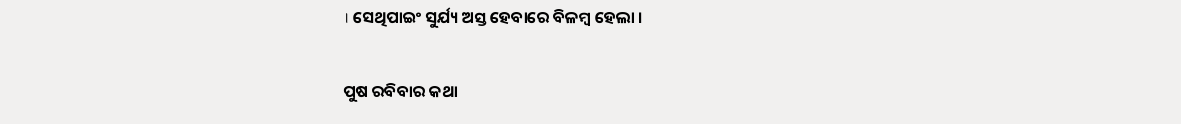। ସେଥିପାଇଂ ସୁର୍ଯ୍ୟ ଅସ୍ତ ହେବାରେ ବିଳମ୍ବ ହେଲା ।

ପୁଷ ରବିବାର କଥା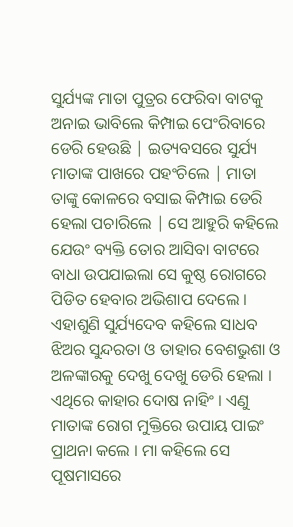ସୁର୍ଯ୍ୟଙ୍କ ମାତା ପୁତ୍ରର ଫେରିବା ବାଟକୁ ଅନାଇ ଭାବିଲେ କିମ୍ପାଇ ପେଂରିବାରେ ଡେରି ହେଉଛି | ଇତ୍ୟବସରେ ସୁର୍ଯ୍ୟ ମାତାଙ୍କ ପାଖରେ ପହଂଚିଲେ | ମାତା ତାଙ୍କୁ କୋଳରେ ବସାଇ କିମ୍ପାଇ ଡେରି ହେଲା ପଚାରିଲେ | ସେ ଆହୁରି କହିଲେ ଯେଉଂ ବ୍ୟକ୍ତି ତୋର ଆସିବା ବାଟରେ ବାଧା ଉପଯାଇଲା ସେ କୁଷ୍ଠ ରୋଗରେ ପିଡିତ ହେବାର ଅଭିଶାପ ଦେଲେ । ଏହାଶୁଣି ସୁର୍ଯ୍ୟଦେବ କହିଲେ ସାଧବ ଝିଅର ସୁନ୍ଦରତା ଓ ତାହାର ବେଶଭୁଶା ଓ ଅଳଙ୍କାରକୁ ଦେଖୁ ଦେଖୁ ଡେରି ହେଲା । ଏଥିରେ କାହାର ଦୋଷ ନାହିଂ । ଏଣୁ ମାତାଙ୍କ ରୋଗ ମୁକ୍ତିରେ ଉପାୟ ପାଇଂ ପ୍ରାଥନା କଲେ । ମା କହିଲେ ସେ ପୂଷମାସରେ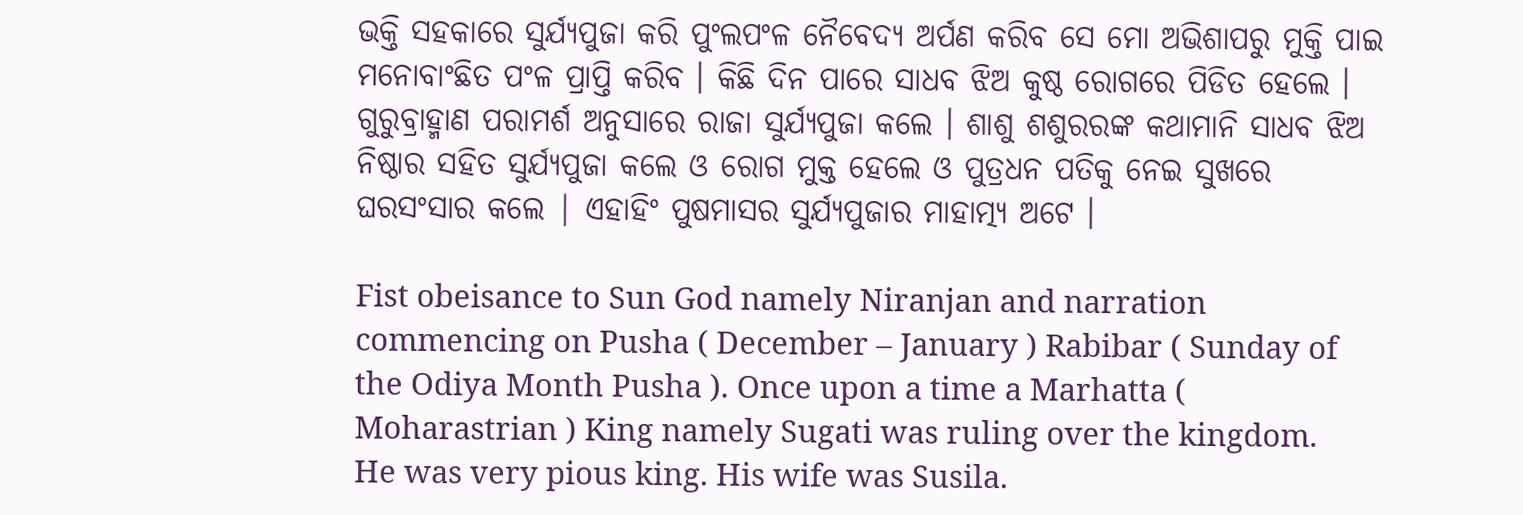ଭକ୍ତି ସହକାରେ ସୁର୍ଯ୍ୟପୁଜା କରି ପୁଂଲପଂଳ ନୈବେଦ୍ୟ ଅର୍ପଣ କରିବ ସେ ମୋ ଅଭିଶାପରୁ ମୁକ୍ତି ପାଇ ମନୋବାଂଛିତ ପଂଳ ପ୍ରାପ୍ତି କରିବ । କିଛି ଦିନ ପାରେ ସାଧବ ଝିଅ କୁଷ୍ଠ ରୋଗରେ ପିଡିତ ହେଲେ । ଗୁରୁବ୍ରାହ୍ମାଣ ପରାମର୍ଶ ଅନୁସାରେ ରାଜା ସୁର୍ଯ୍ୟପୁଜା କଲେ । ଶାଶୁ ଶଶୁରରଙ୍କ କଥାମାନି ସାଧବ ଝିଅ ନିଷ୍ଠାର ସହିତ ସୁର୍ଯ୍ୟପୁଜା କଲେ ଓ ରୋଗ ମୁକ୍ତ ହେଲେ ଓ ପୁତ୍ରଧନ ପତିକୁ ନେଇ ସୁଖରେ ଘରସଂସାର କଲେ | ଏହାହିଂ ପୁଷମାସର ସୁର୍ଯ୍ୟପୁଜାର ମାହାତ୍ମ୍ୟ ଅଟେ ।

Fist obeisance to Sun God namely Niranjan and narration commencing on Pusha ( December – January ) Rabibar ( Sunday of the Odiya Month Pusha ). Once upon a time a Marhatta ( Moharastrian ) King namely Sugati was ruling over the kingdom. He was very pious king. His wife was Susila.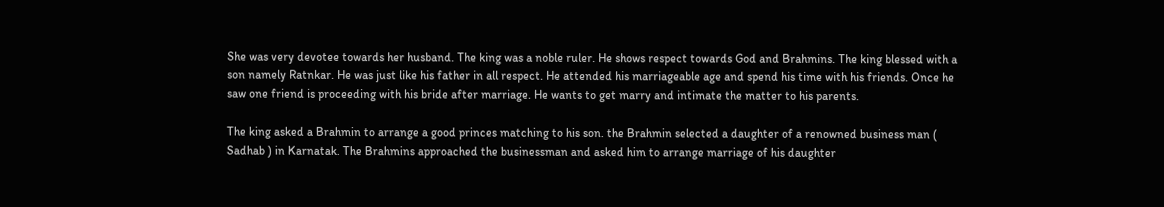She was very devotee towards her husband. The king was a noble ruler. He shows respect towards God and Brahmins. The king blessed with a son namely Ratnkar. He was just like his father in all respect. He attended his marriageable age and spend his time with his friends. Once he saw one friend is proceeding with his bride after marriage. He wants to get marry and intimate the matter to his parents.

The king asked a Brahmin to arrange a good princes matching to his son. the Brahmin selected a daughter of a renowned business man ( Sadhab ) in Karnatak. The Brahmins approached the businessman and asked him to arrange marriage of his daughter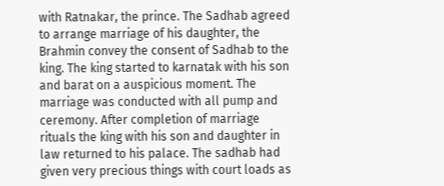with Ratnakar, the prince. The Sadhab agreed to arrange marriage of his daughter, the Brahmin convey the consent of Sadhab to the king. The king started to karnatak with his son and barat on a auspicious moment. The marriage was conducted with all pump and ceremony. After completion of marriage rituals the king with his son and daughter in law returned to his palace. The sadhab had given very precious things with court loads as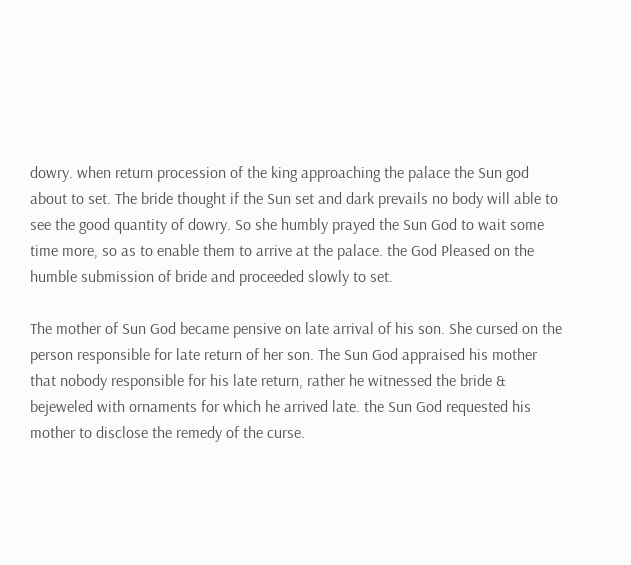dowry. when return procession of the king approaching the palace the Sun god about to set. The bride thought if the Sun set and dark prevails no body will able to see the good quantity of dowry. So she humbly prayed the Sun God to wait some time more, so as to enable them to arrive at the palace. the God Pleased on the humble submission of bride and proceeded slowly to set.

The mother of Sun God became pensive on late arrival of his son. She cursed on the person responsible for late return of her son. The Sun God appraised his mother that nobody responsible for his late return, rather he witnessed the bride & bejeweled with ornaments for which he arrived late. the Sun God requested his mother to disclose the remedy of the curse.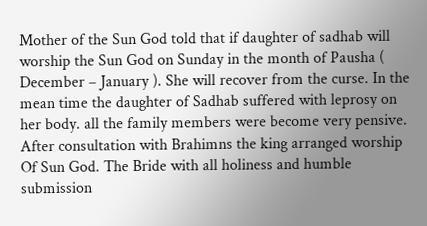Mother of the Sun God told that if daughter of sadhab will worship the Sun God on Sunday in the month of Pausha ( December – January ). She will recover from the curse. In the mean time the daughter of Sadhab suffered with leprosy on her body. all the family members were become very pensive. After consultation with Brahimns the king arranged worship Of Sun God. The Bride with all holiness and humble submission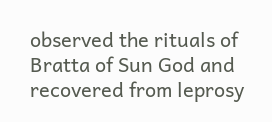observed the rituals of Bratta of Sun God and recovered from leprosy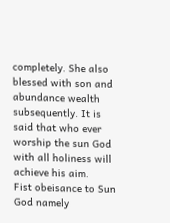completely. She also blessed with son and abundance wealth subsequently. It is said that who ever worship the sun God with all holiness will achieve his aim.
Fist obeisance to Sun God namely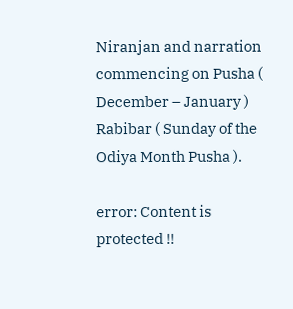Niranjan and narration commencing on Pusha ( December – January ) Rabibar ( Sunday of the Odiya Month Pusha ).

error: Content is protected !!